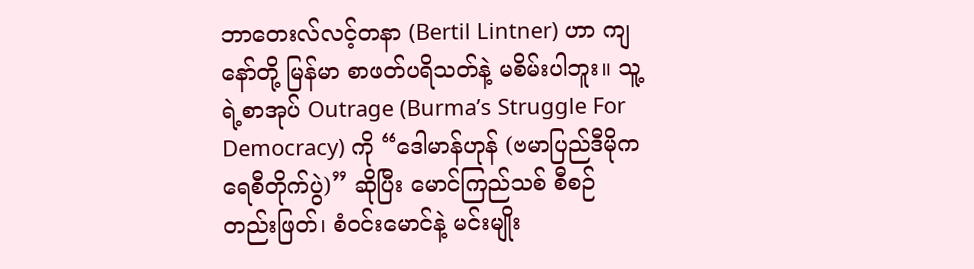ဘာတေးလ်လင့်တနာ (Bertil Lintner) ဟာ ကျနော်တို့ မြန်မာ စာဖတ်ပရိသတ်နဲ့ မစိမ်းပါဘူး။ သူ့ရဲ့စာအုပ် Outrage (Burma’s Struggle For Democracy) ကို “ဒေါမာန်ဟုန် (ဗမာပြည်ဒီမိုကရေစီတိုက်ပွဲ)” ဆိုပြီး မောင်ကြည်သစ် စီစဉ်တည်းဖြတ်၊ စံဝင်းမောင်နဲ့ မင်းမျိုး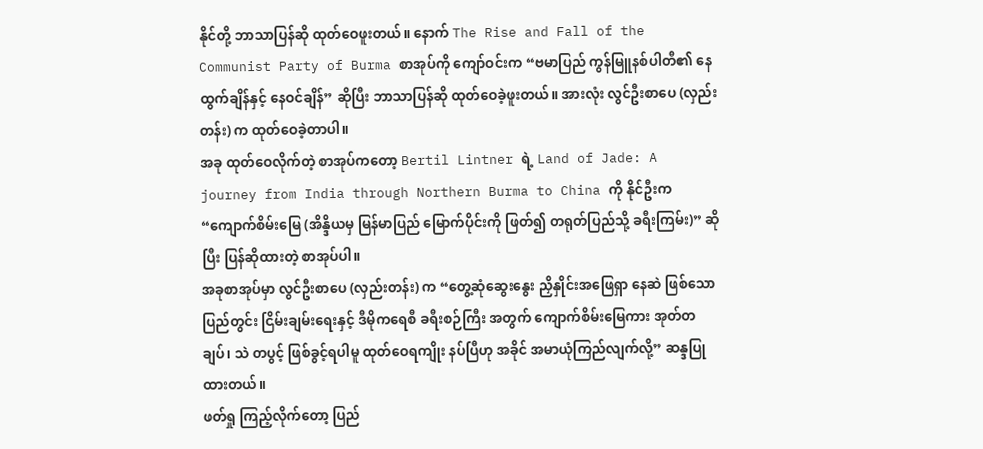နိုင်တို့ ဘာသာပြန်ဆို ထုတ်ဝေဖူးတယ်။ နောက် The Rise and Fall of the Communist Party of Burma စာအုပ်ကို ကျော်ဝင်းက “ဗမာပြည် ကွန်မြူနစ်ပါတီ၏ နေထွက်ချိန်နှင့် နေဝင်ချိန်” ဆိုပြီး ဘာသာပြန်ဆို ထုတ်ဝေခဲ့ဖူးတယ်။ အားလုံး လွင်ဦးစာပေ (လှည်းတန်း) က ထုတ်ဝေခဲ့တာပါ။
အခု ထုတ်ဝေလိုက်တဲ့ စာအုပ်ကတော့ Bertil Lintner ရဲ့ Land of Jade: A journey from India through Northern Burma to China ကို နိုင်ဦးက “ကျောက်စိမ်းမြေ (အိန္ဒိယမှ မြန်မာပြည် မြောက်ပိုင်းကို ဖြတ်၍ တရုတ်ပြည်သို့ ခရီးကြမ်း)” ဆိုပြီး ပြန်ဆိုထားတဲ့ စာအုပ်ပါ။
အခုစာအုပ်မှာ လွင်ဦးစာပေ (လှည်းတန်း) က “တွေ့ဆုံဆွေးနွေး ညှိနှိုင်းအဖြေရှာ နေဆဲ ဖြစ်သော ပြည်တွင်း ငြိမ်းချမ်းရေးနှင့် ဒီမိုကရေစီ ခရီးစဉ်ကြီး အတွက် ကျောက်စိမ်းမြေကား အုတ်တချပ်၊ သဲ တပွင့် ဖြစ်ခွင့်ရပါမူ ထုတ်ဝေရကျိုး နပ်ပြီဟု အခိုင် အမာယုံကြည်လျက်လို့” ဆန္ဒပြုထားတယ်။
ဖတ်ရှု ကြည့်လိုက်တော့ ပြည်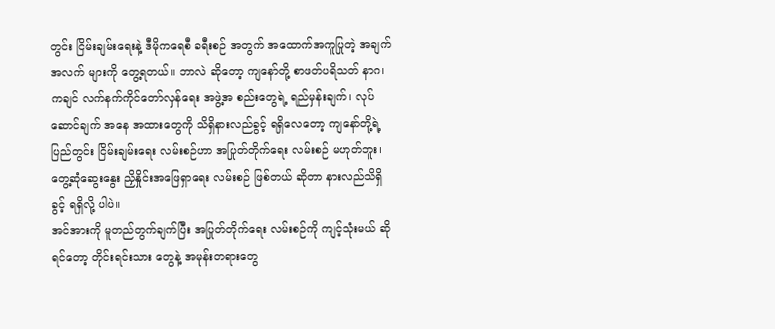တွင်း ငြိမ်းချမ်းရေးနဲ့ ဒီမိုကရေစီ ခရီးစဉ် အတွက် အထောက်အကူပြုတဲ့ အချက်အလက် များကို တွေ့ရတယ်။ ဘာလဲ ဆိုတော့ ကျနော်တို့ စာဖတ်ပရိသတ် နာဂ၊ ကချင် လက်နက်ကိုင်တော်လှန်ရေး အဖွဲ့အ စည်းတွေရဲ့ ရည်မှန်းချက်၊ လုပ်ဆောင်ချက် အနေ အထားတွေကို သိရှိနားလည်ခွင့် ရရှိလေတော့ ကျနော်တို့ရဲ့ ပြည်တွင်း ငြိမ်းချမ်းရေး လမ်းစဉ်ဟာ အပြုတ်တိုက်ရေး လမ်းစဉ် မဟုတ်ဘူး၊ တွေ့ဆုံဆွေးနွေး ညှိနှိုင်းအဖြေရှာရေး လမ်းစဉ် ဖြစ်တယ် ဆိုတာ နားလည်သိရှိခွင့် ရရှိလို့ ပါပဲ။
အင်အားကို မူတည်တွက်ချက်ပြီး အပြုတ်တိုက်ရေး လမ်းစဉ်ကို ကျင့်သုံးမယ် ဆိုရင်တော့ တိုင်းရင်းသား တွေနဲ့ အမုန်းတရားတွေ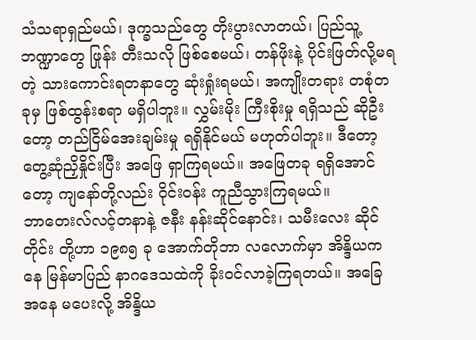သံသရာရှည်မယ်၊ ဒုက္ခသည်တွေ တိုးပွားလာတယ်၊ ပြည်သူ့ဘဏ္ဍာတွေ ဖြုန်း တီးသလို ဖြစ်စေမယ်၊ တန်ဖိုးနဲ့ ပိုင်းဖြတ်လို့မရတဲ့ သားကောင်းရတနာတွေ ဆုံးရှုံးရမယ်၊ အကျိုးတရား တစုံတခုမှ ဖြစ်ထွန်းစရာ မရှိပါဘူး။ လွှမ်းမိုး ကြီးစိုးမှု ရရှိသည် ဆိုဦးတော့ တည်ငြိမ်အေးချမ်းမှု ရရှိနိုင်မယ် မဟုတ်ပါဘူး။ ဒီတော့ တွေ့ဆုံညှိနှိုင်းပြီး အဖြေ ရှာကြရမယ်။ အဖြေတခု ရရှိအောင်တော့ ကျနော်တို့လည်း ဝိုင်းဝန်း ကူညီသွားကြရမယ်။
ဘာတေးလ်လင့်တနာနဲ့ ဇနီး နန်းဆိုင်နောင်း၊ သမီးလေး ဆိုင်တိုင်း တို့ဟာ ၁၉၈၅ ခု အောက်တိုဘာ လလောက်မှာ အိန္ဒိယကနေ မြန်မာပြည် နာဂဒေသထဲကို ခိုးဝင်လာခဲ့ကြရတယ်။ အခြေအနေ မပေးလို့ အိန္ဒိယ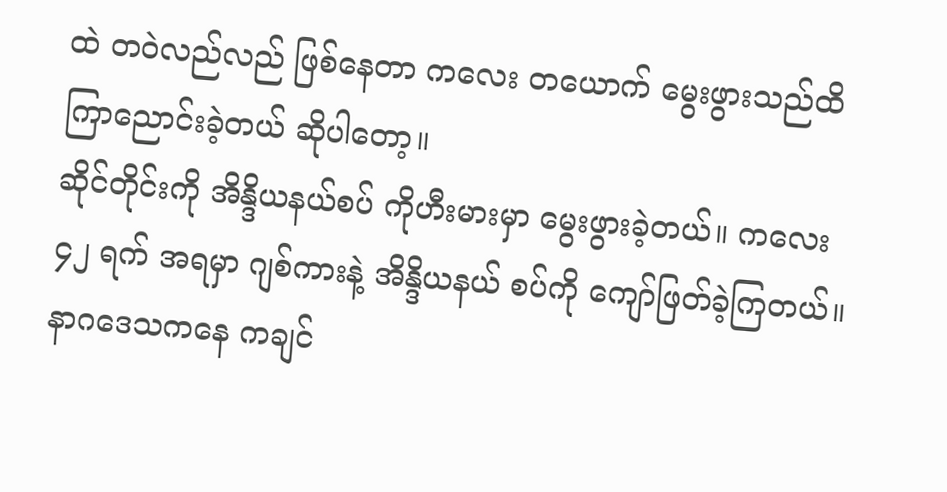ထဲ တဝဲလည်လည် ဖြစ်နေတာ ကလေး တယောက် မွေးဖွားသည်ထိ ကြာညောင်းခဲ့တယ် ဆိုပါတော့။
ဆိုင်တိုင်းကို အိန္ဒိယနယ်စပ် ကိုဟီးမားမှာ မွေးဖွားခဲ့တယ်။ ကလေး ၄၂ ရက် အရမှာ ဂျစ်ကားနဲ့ အိန္ဒိယနယ် စပ်ကို ကျော်ဖြတ်ခဲ့ကြတယ်။
နာဂဒေသကနေ ကချင်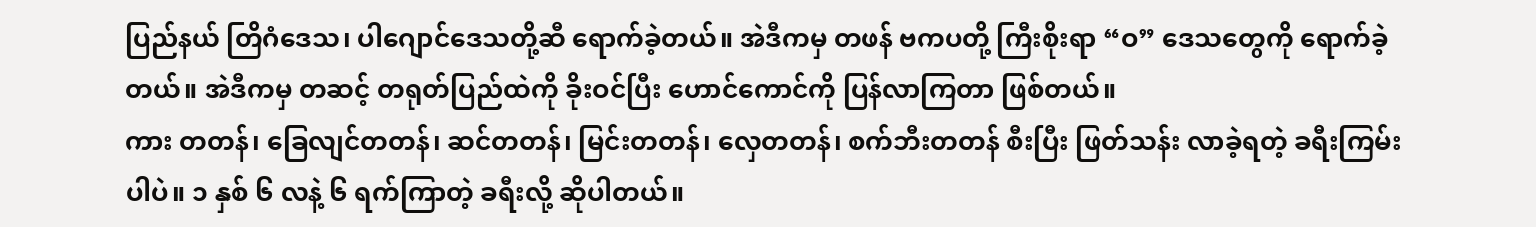ပြည်နယ် တြိဂံဒေသ၊ ပါဂျောင်ဒေသတို့ဆီ ရောက်ခဲ့တယ်။ အဲဒီကမှ တဖန် ဗကပတို့ ကြီးစိုးရာ “ဝ” ဒေသတွေကို ရောက်ခဲ့တယ်။ အဲဒီကမှ တဆင့် တရုတ်ပြည်ထဲကို ခိုးဝင်ပြီး ဟောင်ကောင်ကို ပြန်လာကြတာ ဖြစ်တယ်။
ကား တတန်၊ ခြေလျင်တတန်၊ ဆင်တတန်၊ မြင်းတတန်၊ လှေတတန်၊ စက်ဘီးတတန် စီးပြီး ဖြတ်သန်း လာခဲ့ရတဲ့ ခရီးကြမ်းပါပဲ။ ၁ နှစ် ၆ လနဲ့ ၆ ရက်ကြာတဲ့ ခရီးလို့ ဆိုပါတယ်။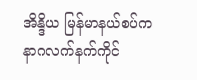အိန္ဒိယ မြန်မာနယ်စပ်က နာဂလက်နက်ကိုင်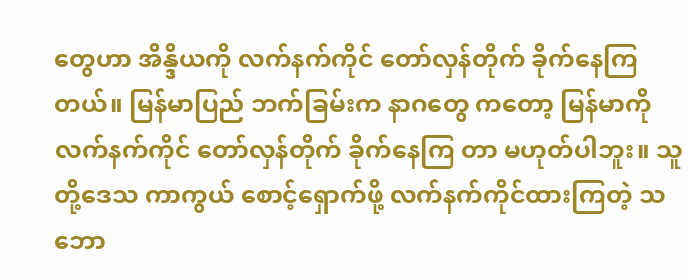တွေဟာ အိန္ဒိယကို လက်နက်ကိုင် တော်လှန်တိုက် ခိုက်နေကြ တယ်။ မြန်မာပြည် ဘက်ခြမ်းက နာဂတွေ ကတော့ မြန်မာကို လက်နက်ကိုင် တော်လှန်တိုက် ခိုက်နေကြ တာ မဟုတ်ပါဘူး။ သူတို့ဒေသ ကာကွယ် စောင့်ရှောက်ဖို့ လက်နက်ကိုင်ထားကြတဲ့ သဘော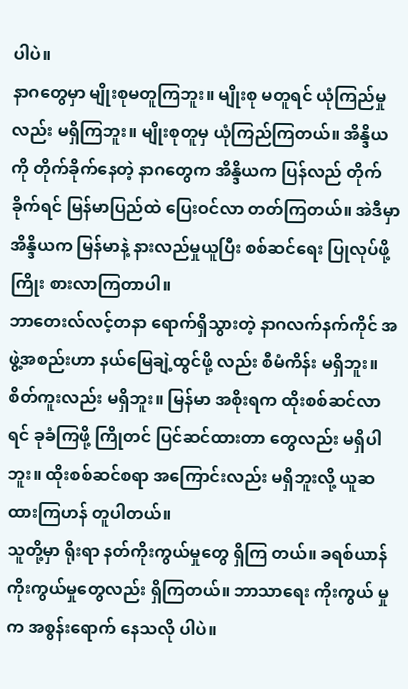ပါပဲ။
နာဂတွေမှာ မျိုးစုမတူကြဘူး။ မျိုးစု မတူရင် ယုံကြည်မှုလည်း မရှိကြဘူး။ မျိုးစုတူမှ ယုံကြည်ကြတယ်။ အိန္ဒိယကို တိုက်ခိုက်နေတဲ့ နာဂတွေက အိန္ဒိယက ပြန်လည် တိုက်ခိုက်ရင် မြန်မာပြည်ထဲ ပြေးဝင်လာ တတ်ကြတယ်။ အဲဒီမှာ အိန္ဒိယက မြန်မာနဲ့ နားလည်မှုယူပြီး စစ်ဆင်ရေး ပြုလုပ်ဖို့ ကြိုး စားလာကြတာပါ။
ဘာတေးလ်လင့်တနာ ရောက်ရှိသွားတဲ့ နာဂလက်နက်ကိုင် အဖွဲ့အစည်းဟာ နယ်မြေချဲ့ထွင်ဖို့ လည်း စီမံကိန်း မရှိဘူး။ စိတ်ကူးလည်း မရှိဘူး။ မြန်မာ အစိုးရက ထိုးစစ်ဆင်လာရင် ခုခံကြဖို့ ကြိုတင် ပြင်ဆင်ထားတာ တွေလည်း မရှိပါဘူး။ ထိုးစစ်ဆင်စရာ အကြောင်းလည်း မရှိဘူးလို့ ယူဆထားကြဟန် တူပါတယ်။
သူတို့မှာ ရိုးရာ နတ်ကိုးကွယ်မှုတွေ ရှိကြ တယ်။ ခရစ်ယာန် ကိုးကွယ်မှုတွေလည်း ရှိကြတယ်။ ဘာသာရေး ကိုးကွယ် မှုက အစွန်းရောက် နေသလို ပါပဲ။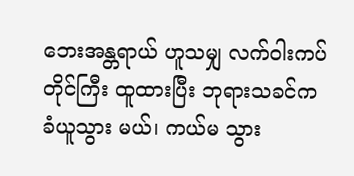ဘေးအန္တရာယ် ဟူသမျှ လက်ဝါးကပ်တိုင်ကြီး ထူထားပြီး ဘုရားသခင်က ခံယူသွား မယ်၊ ကယ်မ သွား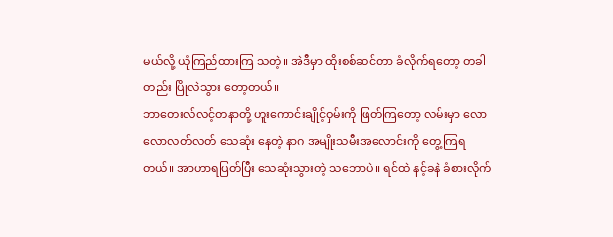မယ်လို့ ယုံကြည်ထားကြ သတဲ့။ အဲဒီမှာ ထိုးစစ်ဆင်တာ ခံလိုက်ရတော့ တခါတည်း ပြိုလဲသွား တော့တယ်။
ဘာတေးလ်လင့်တနာတို့ ဟူးကောင်းချိုင့်ဝှမ်းကို ဖြတ်ကြတော့ လမ်းမှာ လောလောလတ်လတ် သေဆုံး နေတဲ့ နာဂ အမျိုးသမီးအလောင်းကို တွေ့ကြရတယ်။ အာဟာရပြတ်ပြီး သေဆုံးသွားတဲ့ သဘောပဲ။ ရင်ထဲ နင့်ခနဲ ခံစားလိုက်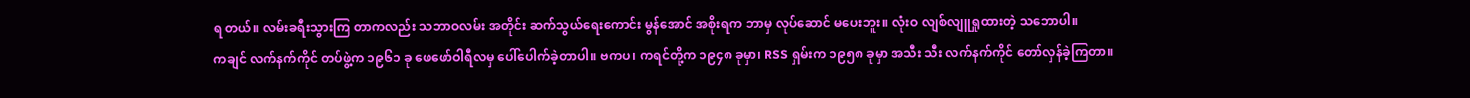ရ တယ်။ လမ်းခရီးသွားကြ တာကလည်း သဘာဝလမ်း အတိုင်း ဆက်သွယ်ရေးကောင်း မွန်အောင် အစိုးရက ဘာမှ လုပ်ဆောင် မပေးဘူး။ လုံးဝ လျစ်လျူရှုထားတဲ့ သဘောပါ။
ကချင် လက်နက်ကိုင် တပ်ဖွဲ့က ၁၉၆၁ ခု ဖေဖော်ဝါရီလမှ ပေါ်ပေါက်ခဲ့တာပါ။ ဗကပ၊ ကရင်တို့က ၁၉၄၈ ခုမှာ၊ RSS ရှမ်းက ၁၉၅၈ ခုမှာ အသီး သီး လက်နက်ကိုင် တော်လှန်ခဲ့ကြတာ။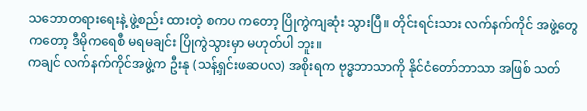သဘောတရားရေးနဲ့ ဖွဲ့စည်း ထားတဲ့ စကပ ကတော့ ပြိုကွဲကျဆုံး သွားပြီ။ တိုင်းရင်းသား လက်နက်ကိုင် အဖွဲ့တွေကတော့ ဒီမိုကရေစီ မရမချင်း ပြိုကွဲသွားမှာ မဟုတ်ပါ ဘူး။
ကချင် လက်နက်ကိုင်အဖွဲ့က ဦးနု (သန့်ရှင်းဖဆပလ) အစိုးရက ဗုဒ္ဓဘာသာကို နိုင်ငံတော်ဘာသာ အဖြစ် သတ်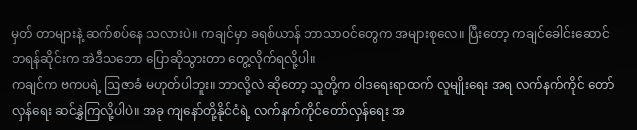မှတ် တာများနဲ့ ဆက်စပ်နေ သလားပဲ။ ကချင်မှာ ခရစ်ယာန် ဘာသာဝင်တွေက အများစုလေ။ ပြီးတော့ ကချင်ခေါင်းဆောင် ဘရန်ဆိုင်းက အဲဒီသဘော ပြောဆိုသွားတာ တွေ့လိုက်ရလို့ပါ။
ကချင်က ဗကပရဲ့ ဩဇာခံ မဟုတ်ပါဘူး။ ဘာလို့လဲ ဆိုတော့ သူတို့က ဝါဒရေးရာထက် လူမျိုးရေး အရ လက်နက်ကိုင် တော်လှန်ရေး ဆင်နွှဲကြလို့ပါပဲ။ အခု ကျနော်တို့နိုင်ငံရဲ့ လက်နက်ကိုင်တော်လှန်ရေး အ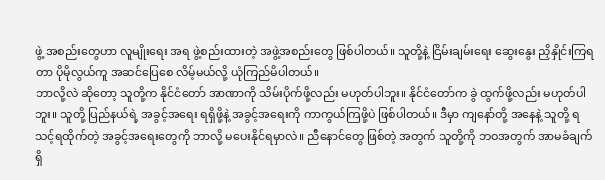ဖွဲ့ အစည်းတွေဟာ လူမျိုးရေး အရ ဖွဲ့စည်းထားတဲ့ အဖွဲ့အစည်းတွေ ဖြစ်ပါတယ်။ သူတို့နဲ့ ငြိမ်းချမ်းရေး ဆွေးနွေး ညှိနှိုင်းကြရတာ ပိုမိုလွယ်ကူ အဆင်ပြေစေ လိမ့်မယ်လို့ ယုံကြည်မိပါတယ်။
ဘာလို့လဲ ဆိုတော့ သူတို့က နိုင်ငံတော် အာဏာကို သိမ်းပိုက်ဖို့လည်း မဟုတ်ပါဘူး။ နိုင်ငံတော်က ခွဲ ထွက်ဖို့လည်း မဟုတ်ပါဘူး။ သူတို့ ပြည်နယ်ရဲ့ အခွင့်အရေး ရရှိဖို့နဲ့ အခွင့်အရေးကို ကာကွယ်ကြဖို့ပဲ ဖြစ်ပါတယ်။ ဒီမှာ ကျနော်တို့ အနေနဲ့ သူတို့ ရသင့်ရထိုက်တဲ့ အခွင့်အရေးတွေကို ဘာလို့ မပေးနိုင်ရမှာလဲ။ ညီနောင်တွေ ဖြစ်တဲ့ အတွက် သူတို့ကို ဘဝအတွက် အာမခံချက် ရှိ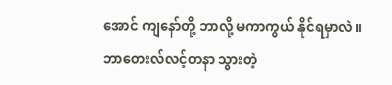အောင် ကျနော်တို့ ဘာလို့ မကာကွယ် နိုင်ရမှာလဲ။
ဘာတေးလ်လင့်တနာ သွားတဲ့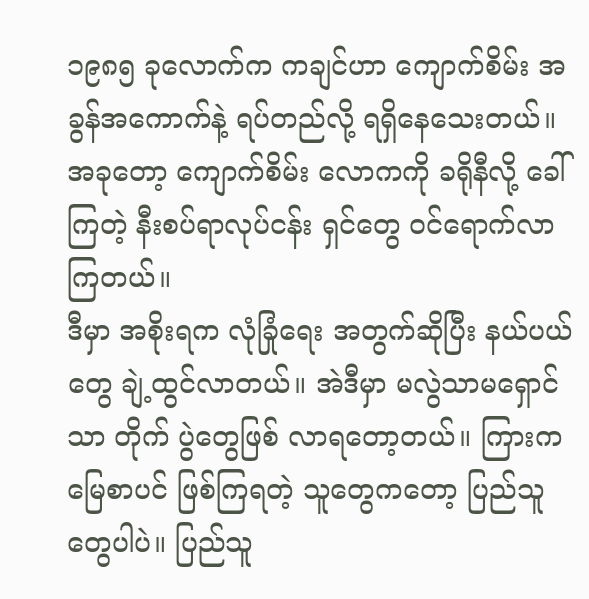၁၉၈၅ ခုလောက်က ကချင်ဟာ ကျောက်စိမ်း အခွန်အကောက်နဲ့ ရပ်တည်လို့ ရရှိနေသေးတယ်။ အခုတော့ ကျောက်စိမ်း လောကကို ခရိုနီလို့ ခေါ်ကြတဲ့ နီးစပ်ရာလုပ်ငန်း ရှင်တွေ ဝင်ရောက်လာကြတယ်။
ဒီမှာ အစိုးရက လုံခြုံရေး အတွက်ဆိုပြီး နယ်ပယ်တွေ ချဲ့ထွင်လာတယ်။ အဲဒီမှာ မလွဲသာမရှောင်သာ တိုက် ပွဲတွေဖြစ် လာရတော့တယ်။ ကြားက မြေစာပင် ဖြစ်ကြရတဲ့ သူတွေကတော့ ပြည်သူတွေပါပဲ။ ပြည်သူ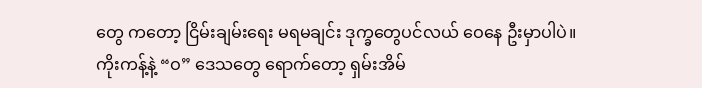တွေ ကတော့ ငြိမ်းချမ်းရေး မရမချင်း ဒုက္ခတွေပင်လယ် ဝေနေ ဦးမှာပါပဲ။
ကိုးကန့်နဲ့ “ဝ” ဒေသတွေ ရောက်တော့ ရှမ်းအိမ်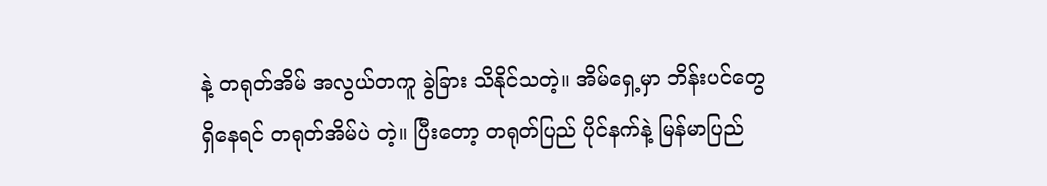နဲ့ တရုတ်အိမ် အလွယ်တကူ ခွဲခြား သိနိုင်သတဲ့။ အိမ်ရှေ့မှာ ဘိန်းပင်တွေ ရှိနေရင် တရုတ်အိမ်ပဲ တဲ့။ ပြီးတော့ တရုတ်ပြည် ပိုင်နက်နဲ့ မြန်မာပြည်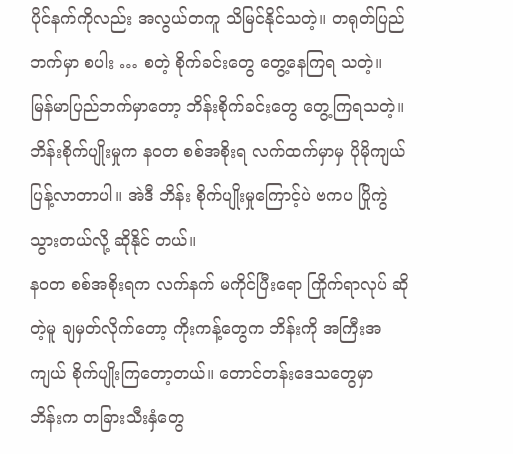ပိုင်နက်ကိုလည်း အလွယ်တကူ သိမြင်နိုင်သတဲ့။ တရုတ်ပြည် ဘက်မှာ စပါး … စတဲ့ စိုက်ခင်းတွေ တွေ့နေကြရ သတဲ့။
မြန်မာပြည်ဘက်မှာတော့ ဘိန်းစိုက်ခင်းတွေ တွေ့ကြရသတဲ့။ ဘိန်းစိုက်ပျိုးမှုက နဝတ စစ်အစိုးရ လက်ထက်မှာမှ ပိုမိုကျယ်ပြန့်လာတာပါ။ အဲဒီ ဘိန်း စိုက်ပျိုးမှုကြောင့်ပဲ ဗကပ ပြိုကွဲသွားတယ်လို့ ဆိုနိုင် တယ်။
နဝတ စစ်အစိုးရက လက်နက် မကိုင်ပြီးရော ကြိုက်ရာလုပ် ဆိုတဲ့မူ ချမှတ်လိုက်တော့ ကိုးကန့်တွေက ဘိန်းကို အကြီးအကျယ် စိုက်ပျိုးကြတော့တယ်။ တောင်တန်းဒေသတွေမှာ ဘိန်းက တခြားသီးနှံတွေ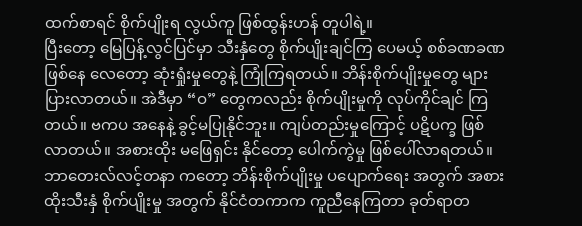ထက်စာရင် စိုက်ပျိုးရ လွယ်ကူ ဖြစ်ထွန်းဟန် တူပါရဲ့။
ပြီးတော့ မြေပြန့်လွင်ပြင်မှာ သီးနှံတွေ စိုက်ပျိုးချင်ကြ ပေမယ့် စစ်ခဏခဏ ဖြစ်နေ လေတော့ ဆုံးရှုံးမှုတွေနဲ့ ကြုံကြရတယ်။ ဘိန်းစိုက်ပျိုးမှုတွေ များပြားလာတယ်။ အဲဒီမှာ “ဝ” တွေကလည်း စိုက်ပျိုးမှုကို လုပ်ကိုင်ချင် ကြတယ်။ ဗကပ အနေနဲ့ ခွင့်မပြုနိုင်ဘူး။ ကျပ်တည်းမှုကြောင့် ပဋိပက္ခ ဖြစ်လာတယ်။ အစားထိုး မဖြေရှင်း နိုင်တော့ ပေါက်ကွဲမှု ဖြစ်ပေါ်လာရတယ်။
ဘာတေးလ်လင့်တနာ ကတော့ ဘိန်းစိုက်ပျိုးမှု ပပျောက်ရေး အတွက် အစားထိုးသီးနှံ စိုက်ပျိုးမှု အတွက် နိုင်ငံတကာက ကူညီနေကြတာ ခုတ်ရာတ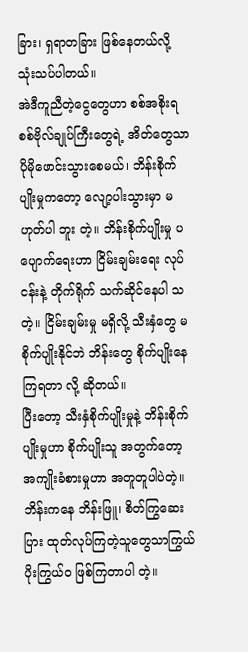ခြား၊ ရှရာတခြား ဖြစ်နေတယ်လို့ သုံးသပ်ပါတယ်။
အဲဒီကူညီတဲ့ငွေတွေဟာ စစ်အစိုးရ စစ်ဗိုလ်ချုပ်ကြီးတွေရဲ့ အိတ်တွေသာ ပိုမိုဖောင်းသွားစေမယ်၊ ဘိန်းစိုက်ပျိုးမှုကတော့ လျော့ပါးသွားမှာ မဟုတ်ပါ ဘူး တဲ့။ ဘိန်းစိုက်ပျိုးမှု ပပျောက်ရေးဟာ ငြိမ်းချမ်းရေး လုပ်ငန်းနဲ့ တိုက်ရိုက် သက်ဆိုင်နေပါ သတဲ့။ ငြိမ်းချမ်းမှု မရှိလို့ သီးနှံတွေ မစိုက်ပျိုးနိုင်ဘဲ ဘိန်းတွေ စိုက်ပျိုးနေကြရတာ လို့ ဆိုတယ်။
ပြီးတော့ သီးနှံစိုက်ပျိုးမှုနဲ့ ဘိန်းစိုက်ပျိုးမှုဟာ စိုက်ပျိုးသူ အတွက်တော့ အကျိုးခံစားမှုဟာ အတူတူပါပဲတဲ့။ ဘိန်းကနေ ဘိန်းဖြူ၊ စိတ်ကြွဆေးပြား ထုတ်လုပ်ကြတဲ့သူတွေသာကြွယ်ပိုးကြွယ်ဝ ဖြစ်ကြတာပါ တဲ့။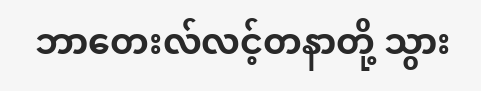ဘာတေးလ်လင့်တနာတို့ သွား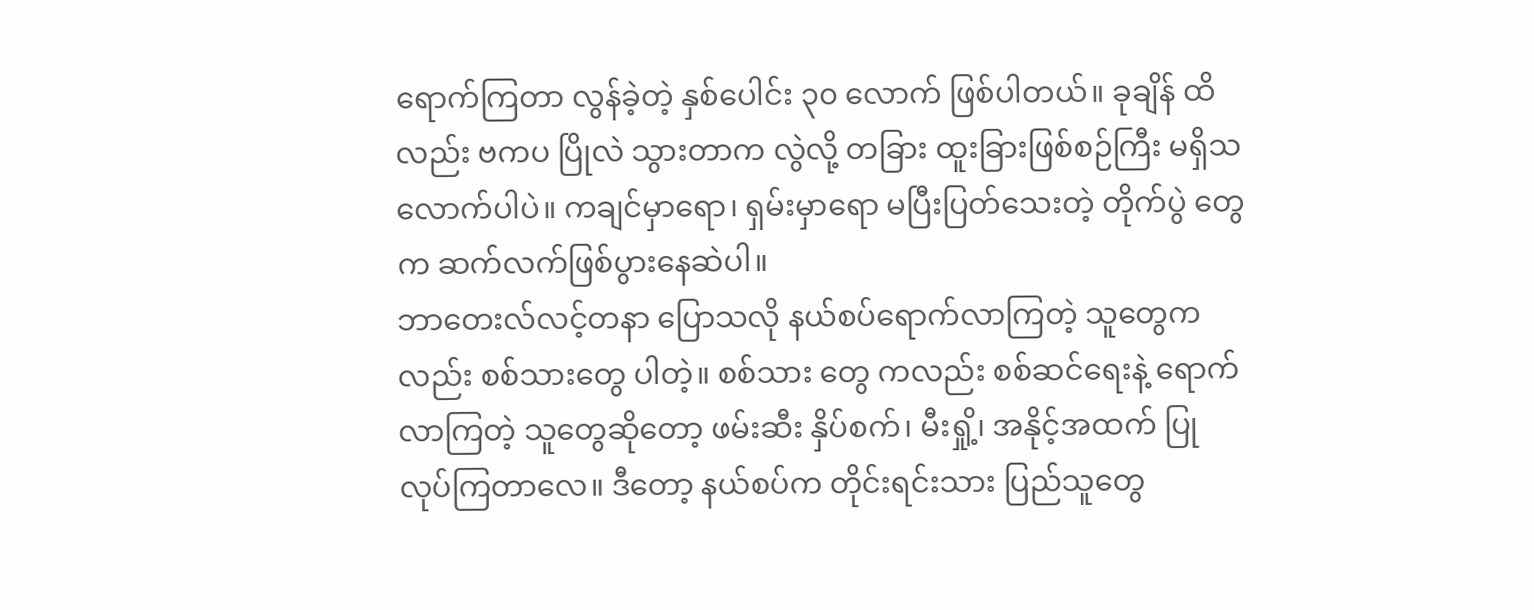ရောက်ကြတာ လွန်ခဲ့တဲ့ နှစ်ပေါင်း ၃၀ လောက် ဖြစ်ပါတယ်။ ခုချိန် ထိလည်း ဗကပ ပြိုလဲ သွားတာက လွဲလို့ တခြား ထူးခြားဖြစ်စဉ်ကြီး မရှိသလောက်ပါပဲ။ ကချင်မှာရော၊ ရှမ်းမှာရော မပြီးပြတ်သေးတဲ့ တိုက်ပွဲ တွေက ဆက်လက်ဖြစ်ပွားနေဆဲပါ။
ဘာတေးလ်လင့်တနာ ပြောသလို နယ်စပ်ရောက်လာကြတဲ့ သူတွေကလည်း စစ်သားတွေ ပါတဲ့။ စစ်သား တွေ ကလည်း စစ်ဆင်ရေးနဲ့ ရောက်လာကြတဲ့ သူတွေဆိုတော့ ဖမ်းဆီး နှိပ်စက်၊ မီးရှို့၊ အနိုင့်အထက် ပြု လုပ်ကြတာလေ။ ဒီတော့ နယ်စပ်က တိုင်းရင်းသား ပြည်သူတွေ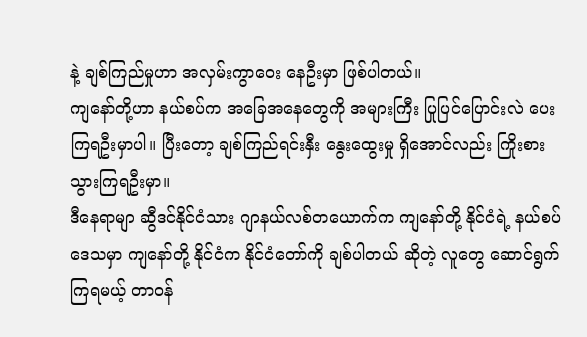နဲ့ ချစ်ကြည်မှုဟာ အလှမ်းကွာဝေး နေဦးမှာ ဖြစ်ပါတယ်။
ကျနော်တို့ဟာ နယ်စပ်က အခြေအနေတွေကို အများကြီး ပြုပြင်ပြောင်းလဲ ပေးကြရဦးမှာပါ။ ပြီးတော့ ချစ်ကြည်ရင်းနှီး နွေးထွေးမှု ရှိအောင်လည်း ကြိုးစား သွားကြရဦးမှာ။
ဒီနေရာမျာ ဆွီဒင်နိုင်ငံသား ဂျာနယ်လစ်တယောက်က ကျနော်တို့ နိုင်ငံရဲ့ နယ်စပ်ဒေသမှာ ကျနော်တို့ နိုင်ငံက နိုင်ငံတော်ကို ချစ်ပါတယ် ဆိုတဲ့ လူတွေ ဆောင်ရွက်ကြရမယ့် တာဝန်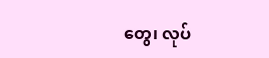တွေ၊ လုပ်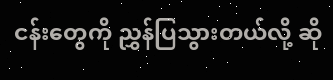ငန်းတွေကို ညွှန်ပြသွားတယ်လို့ ဆို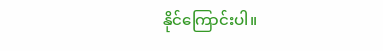နိုင်ကြောင်းပါ။